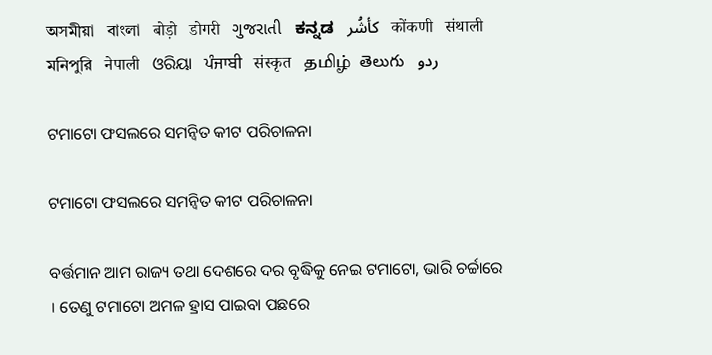অসমীয়া   বাংলা   बोड़ो   डोगरी   ગુજરાતી   ಕನ್ನಡ   كأشُر   कोंकणी   संथाली   মনিপুরি   नेपाली   ଓରିୟା   ਪੰਜਾਬੀ   संस्कृत   தமிழ்  తెలుగు   ردو

ଟମାଟୋ ଫସଲରେ ସମନ୍ୱିତ କୀଟ ପରିଚାଳନା

ଟମାଟୋ ଫସଲରେ ସମନ୍ୱିତ କୀଟ ପରିଚାଳନା

ବର୍ତ୍ତମାନ ଆମ ରାଜ୍ୟ ତଥା ଦେଶରେ ଦର ବୃଦ୍ଧିକୁ ନେଇ ଟମାଟୋ, ଭାରି ଚର୍ଚ୍ଚାରେ । ତେଣୁ ଟମାଟୋ ଅମଳ ହ୍ରାସ ପାଇବା ପଛରେ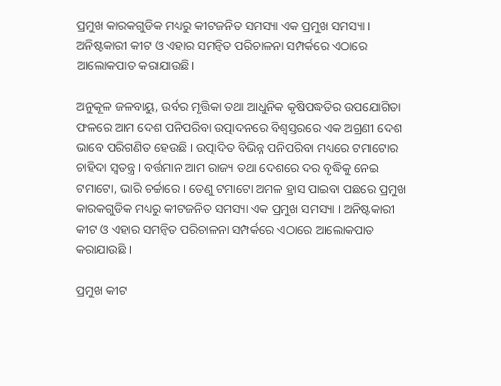ପ୍ରମୁଖ କାରକଗୁଡିକ ମଧ୍ୟରୁ କୀଟଜନିତ ସମସ୍ୟା ଏକ ପ୍ରମୁଖ ସମସ୍ୟା । ଅନିଷ୍ଟକାରୀ କୀଟ ଓ ଏହାର ସମନ୍ୱିତ ପରିଚାଳନା ସମ୍ପର୍କରେ ଏଠାରେ ଆଲୋକପାତ କରାଯାଉଛି।

ଅନୁକୂଳ ଜଳବାୟୁ, ଉର୍ବର ମୃତ୍ତିକା ତଥା ଆଧୁନିକ କୃଷିପଦ୍ଧତିର ଉପଯୋଗିତା ଫଳରେ ଆମ ଦେଶ ପନିପରିବା ଉତ୍ପାଦନରେ ବିଶ୍ଵସ୍ତରରେ ଏକ ଅଗ୍ରଣୀ ଦେଶ ଭାବେ ପରିଗଣିତ ହେଉଛି । ଉତ୍ପାଦିତ ବିଭିନ୍ନ ପନିପରିବା ମଧ୍ୟରେ ଟମାଟୋର ଚାହିଦା ସ୍ଵତନ୍ତ୍ର । ବର୍ତ୍ତମାନ ଆମ ରାଜ୍ୟ ତଥା ଦେଶରେ ଦର ବୃଦ୍ଧିକୁ ନେଇ ଟମାଟୋ, ଭାରି ଚର୍ଚ୍ଚାରେ । ତେଣୁ ଟମାଟୋ ଅମଳ ହ୍ରାସ ପାଇବା ପଛରେ ପ୍ରମୁଖ କାରକଗୁଡିକ ମଧ୍ୟରୁ କୀଟଜନିତ ସମସ୍ୟା ଏକ ପ୍ରମୁଖ ସମସ୍ୟା । ଅନିଷ୍ଟକାରୀ କୀଟ ଓ ଏହାର ସମନ୍ୱିତ ପରିଚାଳନା ସମ୍ପର୍କରେ ଏଠାରେ ଆଲୋକପାତ କରାଯାଉଛି ।

ପ୍ରମୁଖ କୀଟ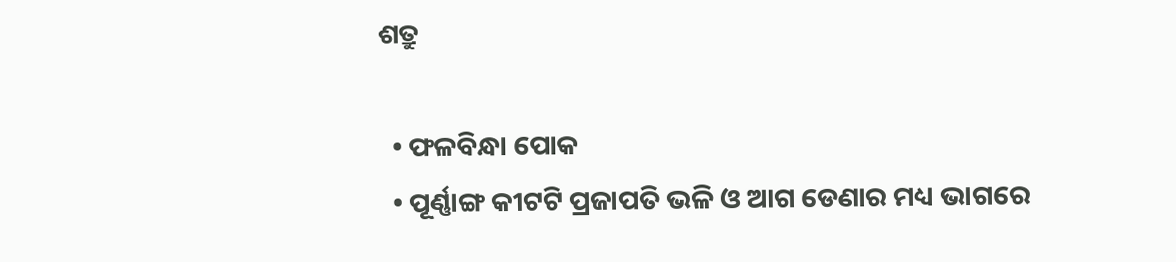ଶତ୍ରୁ

  • ଫଳବିନ୍ଧା ପୋକ
  • ପୂର୍ଣ୍ଣାଙ୍ଗ କୀଟଟି ପ୍ରଜାପତି ଭଳି ଓ ଆଗ ଡେଣାର ମଧ୍ୟ ଭାଗରେ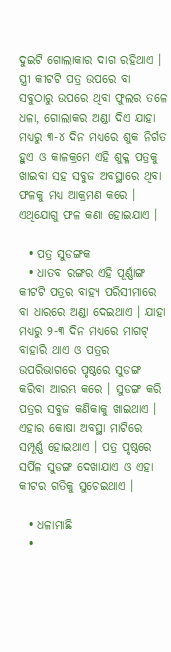ଦୁଇଟି ଗୋଲାକାର ଦାଗ ରହିଥାଏ । ସ୍ତ୍ରୀ କୀଟଟି ପତ୍ର ଉପରେ ବା ସବୁଠାରୁ ଉପରେ ଥିବା ଫୁଲର ତଳେ ଧଳା, ଗୋଲାକର ଅଣ୍ଡା ଦିଏ ଯାହା ମଧ୍ୟରୁ ୩-୪ ଦିନ ମଧ୍ୟରେ ଶୁକ ନିର୍ଗତ ହୁଏ ଓ କାଳକ୍ରମେ ଏହି ଶୁକ୍ଳ ପତ୍ରକୁ ଖାଇବା ସହ ସବୁଜ ଅବସ୍ଥାରେ ଥିବା ଫଳକୁ ମଧ୍ୟ ଆକ୍ରମଣ କରେ । ଏଥିଯୋଗୁ ଫଳ କଣା ହୋଇଯାଏ ।

  • ପତ୍ର ସୁଡଙ୍ଗକ
  • ଧାତବ ରଙ୍ଗର ଏହି ପୂର୍ଣ୍ଣାଙ୍ଗ କୀଟଟି ପତ୍ରର ବାହ୍ୟ ପରିସୀମାରେ ବା ଧାରରେ ଅଣ୍ଡା ଦେଇଥାଏ । ଯାହା ମଧ୍ୟରୁ ୨-୩ ଦିନ ମଧ୍ୟରେ ମାଗଟ୍ ବାହାରି ଥାଏ ଓ ପତ୍ରର ଉପରିଭାଗରେ ପୃଷ୍ଠରେ ସୁଡଙ୍ଗ କରିବା ଆରମ୍ଭ କରେ । ସୁଡଙ୍ଗ କରି ପତ୍ରର ସବୁଜ କଣିକାକୁ ଖାଇଥାଏ । ଏହାର କୋଷା ଅବସ୍ଥା ମାଟିରେ ସମ୍ପୂର୍ଣ୍ଣ ହୋଇଥାଏ । ପତ୍ର ପୃଷ୍ଠରେ ସର୍ପିଳ ସୁଡଙ୍ଗ ଦେଖାଯାଏ ଓ ଏହା କୀଟର ଗତିକୁ ସୁଚେଇଥାଏ ।

  • ଧଳାମାଛି
  •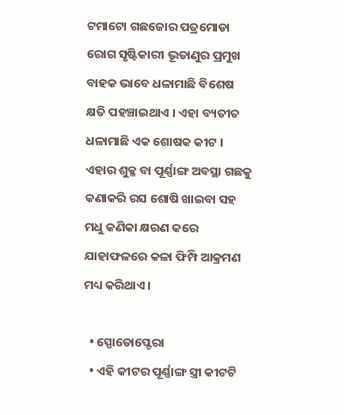ଟମାଟୋ ଗଛଜୋର ପତ୍ରମୋଡା ରୋଗ ସୃଷ୍ଟିକାରୀ ଭୂତାଣୁର ପ୍ରମୁଖ ବାହକ ଭାବେ ଧଳାମାଛି ବିଶେଷ କ୍ଷତି ପହଞ୍ଚାଇଥାଏ । ଏହା ବ୍ୟତୀତ ଧଳାମାଛି ଏକ ଶୋଷକ କୀଟ । ଏହାର ଶୁକ୍ଳ ବା ପୂର୍ଣ୍ଣାଙ୍ଗ ଅବସ୍ଥା ଗଛକୁ କଣାକରି ରସ ଶୋଷି ଖାଇବା ସହ ମଧୁ କଣିକା କ୍ଷରଣ କରେ ଯାହାଫଳରେ କଳା ଫିମ୍ପି ଆକ୍ରମଣ ମଧ୍ୟ କରିଥାଏ ।

  • ସ୍ପୋଡୋପ୍ଟେରା
  • ଏହି କୀଟର ପୂର୍ଣ୍ଣାଙ୍ଗ ସ୍ତ୍ରୀ କୀଟଟି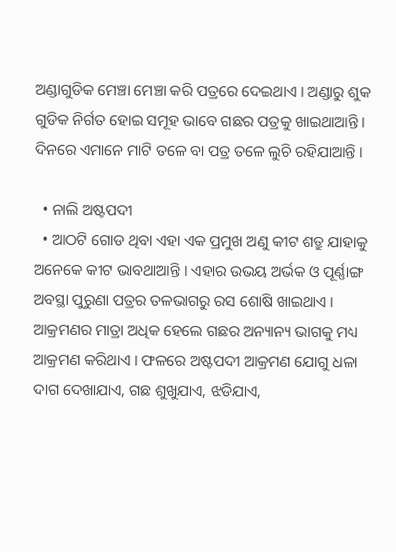ଅଣ୍ଡାଗୁଡିକ ମେଞ୍ଚା ମେଞ୍ଚା କରି ପତ୍ରରେ ଦେଇଥାଏ । ଅଣ୍ଡାରୁ ଶୁକ ଗୁଡିକ ନିର୍ଗତ ହୋଇ ସମୂହ ଭାବେ ଗଛର ପତ୍ରକୁ ଖାଇଥାଆନ୍ତି । ଦିନରେ ଏମାନେ ମାଟି ତଳେ ବା ପତ୍ର ତଳେ ଲୁଚି ରହିଯାଆନ୍ତି ।

  • ନାଲି ଅଷ୍ଟପଦୀ
  • ଆଠଟି ଗୋଡ ଥିବା ଏହା ଏକ ପ୍ରମୁଖ ଅଣୁ କୀଟ ଶତ୍ରୁ ଯାହାକୁ ଅନେକେ କୀଟ ଭାବଥାଆନ୍ତି । ଏହାର ଉଭୟ ଅର୍ଭକ ଓ ପୂର୍ଣ୍ଣାଙ୍ଗ ଅବସ୍ଥା ପୁରୁଣା ପତ୍ରର ତଳଭାଗରୁ ରସ ଶୋଷି ଖାଇଥାଏ । ଆକ୍ରମଣର ମାତ୍ରା ଅଧିକ ହେଲେ ଗଛର ଅନ୍ୟାନ୍ୟ ଭାଗକୁ ମଧ୍ୟ ଆକ୍ରମଣ କରିଥାଏ । ଫଳରେ ଅଷ୍ଟପଦୀ ଆକ୍ରମଣ ଯୋଗୁ ଧଳା ଦାଗ ଦେଖାଯାଏ, ଗଛ ଶୁଖୁଯାଏ, ଝଡିଯାଏ,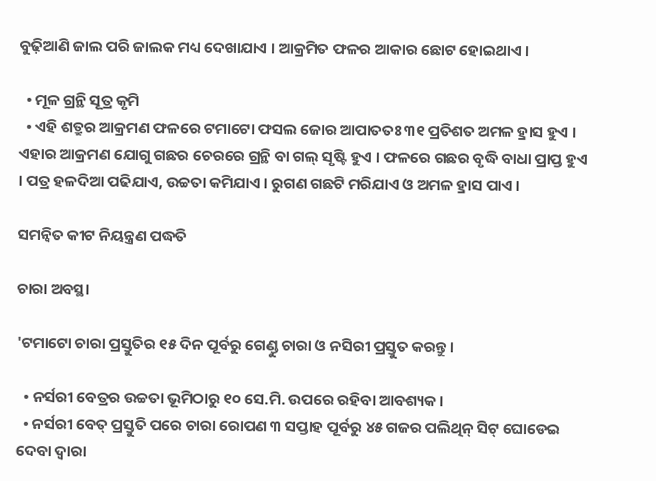ବୁଢ଼ିଆଣି ଜାଲ ପରି ଜାଲକ ମଧ୍ୟ ଦେଖାଯାଏ । ଆକ୍ରମିତ ଫଳର ଆକାର ଛୋଟ ହୋଇଥାଏ ।

  • ମୂଳ ଗ୍ରନ୍ଥି ସୂତ୍ର କୃମି
  • ଏହି ଶତ୍ରୁର ଆକ୍ରମଣ ଫଳରେ ଟମାଟୋ ଫସଲ ଜୋର ଆପାତତଃ ୩୧ ପ୍ରତିଶତ ଅମଳ ହ୍ରାସ ହୁଏ । ଏହାର ଆକ୍ରମଣ ଯୋଗୁ ଗଛର ଚେରରେ ଗ୍ରନ୍ଥି ବା ଗଲ୍ ସୃଷ୍ଟି ହୁଏ । ଫଳରେ ଗଛର ବୃଦ୍ଧି ବାଧା ପ୍ରାପ୍ତ ହୁଏ । ପତ୍ର ହଳଦିଆ ପଢିଯାଏ, ଉଚ୍ଚତା କମିଯାଏ । ରୁଗଣ ଗଛଟି ମରିଯାଏ ଓ ଅମଳ ହ୍ରାସ ପାଏ ।

ସମନ୍ୱିତ କୀଟ ନିୟନ୍ତ୍ରଣ ପଦ୍ଧତି

ଚାରା ଅବସ୍ଥା

'ଟମାଟୋ ଚାରା ପ୍ରସ୍ତୁତିର ୧୫ ଦିନ ପୂର୍ବରୁ ଗେଣ୍ଡୁ ଚାରା ଓ ନସିରୀ ପ୍ରସ୍ତୁତ କରନ୍ତୁ ।

  • ନର୍ସରୀ ବେତ୍ରର ଉଚ୍ଚତା ଭୂମିଠାରୁ ୧୦ ସେ.ମି. ଉପରେ ରହିବା ଆବଶ୍ୟକ ।
  • ନର୍ସରୀ ବେତ୍ ପ୍ରସ୍ତୁତି ପରେ ଚାରା ରୋପଣ ୩ ସପ୍ତାହ ପୂର୍ବରୁ ୪୫ ଗଜର ପଲିଥିନ୍ ସିଟ୍ ଘୋଡେଇ ଦେବା ଦ୍ଵାରା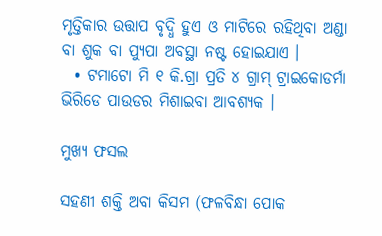ମୃତ୍ତିକାର ଉତ୍ତାପ ବୃଦ୍ଧି ହୁଏ ଓ ମାଟିରେ ରହିଥିବା ଅଣ୍ଡା ବା ଶୁକ ବା ପ୍ୟୁପା ଅବସ୍ଥା ନଷ୍ଟ ହୋଇଯାଏ ।
  • ଟମାଟୋ ମି ୧ କି.ଗ୍ରା ପ୍ରତି ୪ ଗ୍ରାମ୍ ଟ୍ରାଇକୋଡର୍ମା ଭିରିଡେ ପାଉଡର ମିଶାଇବା ଆବଶ୍ୟକ ।

ମୁଖ୍ୟ ଫସଲ

ସହଣୀ ଶକ୍ତି ଅବା କିସମ (ଫଳବିନ୍ଧା ପୋକ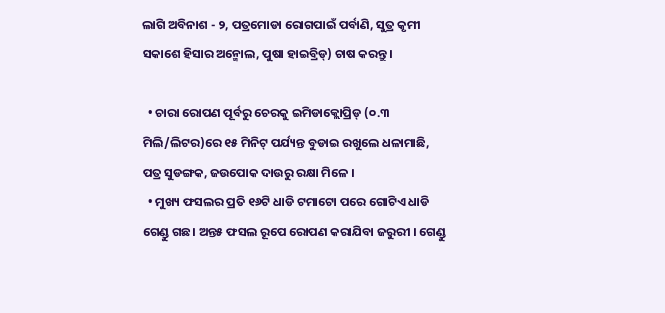ଲାଗି ଅବିନାଶ - ୨, ପତ୍ରମୋଡା ରୋଗପାଇଁ ପର୍ବାଣି, ସୁତ୍ର କୃମୀ ସକାଶେ ହିସାର ଅନ୍ମୋଲ, ପୁଷା ହାଇବ୍ରିଡ୍) ଚାଷ କରନ୍ତୁ ।

  • ଚାରା ରୋପଣ ପୂର୍ବରୁ ଚେରକୁ ଇମିଡାକ୍ଲୋପ୍ରିଡ୍ (୦.୩ ମିଲି/ଲିଟର)ରେ ୧୫ ମିନିଟ୍ ପର୍ଯ୍ୟନ୍ତ ବୁଡାଇ ରଖୁଲେ ଧଳାମାଛି, ପତ୍ର ସୁଡଙ୍ଗକ, ଜଉପୋକ ଦାଉରୁ ରକ୍ଷା ମିଳେ ।
  • ମୁଖ୍ୟ ଫସଲର ପ୍ରତି ୧୬ଟି ଧାଡି ଟମାଟୋ ପରେ ଗୋଟିଏ ଧାଡି ଗେଣ୍ଡୁ ଗଛ। ଅନ୍ତ୫ ଫସଲ ରୂପେ ରୋପଣ କରାଯିବା ଜରୁରୀ । ଗେଣ୍ଡୁ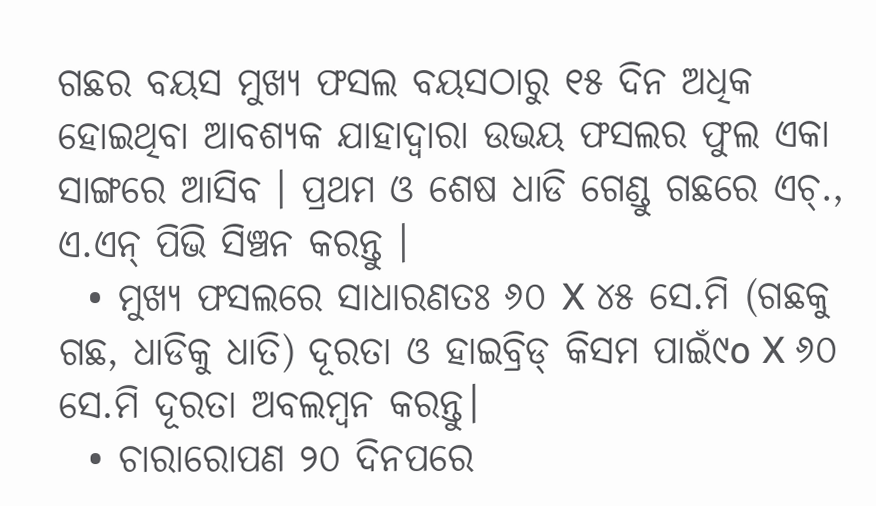ଗଛର ବୟସ ମୁଖ୍ୟ ଫସଲ ବୟସଠାରୁ ୧୫ ଦିନ ଅଧିକ ହୋଇଥିବା ଆବଶ୍ୟକ ଯାହାଦ୍ଵାରା ଉଭୟ ଫସଲର ଫୁଲ ଏକା ସାଙ୍ଗରେ ଆସିବ । ପ୍ରଥମ ଓ ଶେଷ ଧାଡି ଗେଣ୍ଡୁ ଗଛରେ ଏଚ୍., ଏ.ଏନ୍ ପିଭି ସିଞ୍ଚନ କରନ୍ତୁ ।
  • ମୁଖ୍ୟ ଫସଲରେ ସାଧାରଣତଃ ୬୦ X ୪୫ ସେ.ମି (ଗଛକୁ ଗଛ, ଧାଡିକୁ ଧାତି) ଦୂରତା ଓ ହାଇବ୍ରିଡ୍ କିସମ ପାଇଁ୯o X ୬୦ ସେ.ମି ଦୂରତା ଅବଲମ୍ବନ କରନ୍ତୁ।
  • ଚାରାରୋପଣ ୨୦ ଦିନପରେ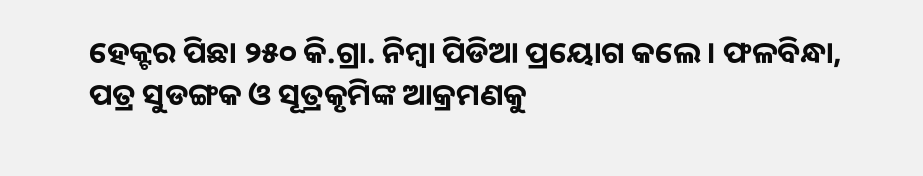ହେକ୍ଟର ପିଛା ୨୫୦ କି.ଗ୍ରା. ନିମ୍ବା ପିଡିଆ ପ୍ରୟୋଗ କଲେ। ଫଳବିନ୍ଧା, ପତ୍ର ସୁଡଙ୍ଗକ ଓ ସୂତ୍ରକୃମିଙ୍କ ଆକ୍ରମଣକୁ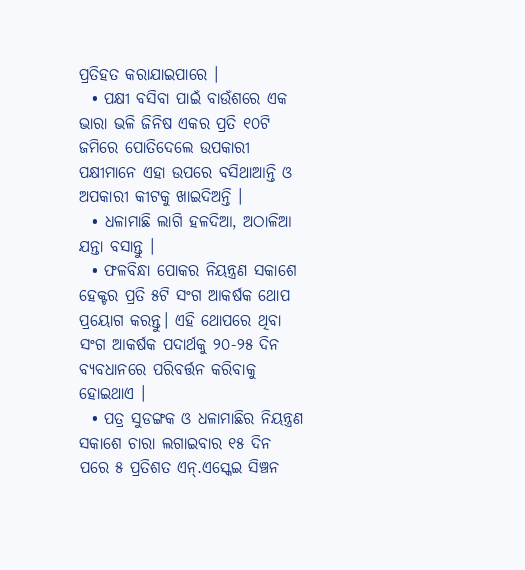ପ୍ରତିହତ କରାଯାଇପାରେ ।
  • ପକ୍ଷୀ ବସିବା ପାଇଁ ବାଉଁଶରେ ଏକ ଭାରା ଭଳି ଜିନିଷ ଏକର ପ୍ରତି ୧୦ଟି ଜମିରେ ପୋତିଦେଲେ ଉପକାରୀ ପକ୍ଷୀମାନେ ଏହା ଉପରେ ବସିଥାଆନ୍ତି ଓ ଅପକାରୀ କୀଟକୁ ଖାଇଦିଅନ୍ତି ।
  • ଧଳାମାଛି ଲାଗି ହଳଦିଆ, ଅଠାଳିଆ ଯନ୍ତା ବସାନ୍ତୁ ।
  • ଫଳବିନ୍ଧା ପୋକର ନିୟନ୍ତ୍ରଣ ସକାଶେ ହେକ୍ଟର ପ୍ରତି ୫ଟି ସଂଗ ଆକର୍ଷକ ଥୋପ ପ୍ରୟୋଗ କରନ୍ତୁ। ଏହି ଥୋପରେ ଥିବା ସଂଗ ଆକର୍ଷକ ପଦାର୍ଥକୁ ୨୦-୨୫ ଦିନ ବ୍ୟବଧାନରେ ପରିବର୍ତ୍ତନ କରିବାକୁ ହୋଇଥାଏ ।
  • ପତ୍ର ସୁଡଙ୍ଗକ ଓ ଧଳାମାଛିର ନିୟନ୍ତ୍ରଣ ସକାଶେ ଚାରା ଲଗାଇବାର ୧୫ ଦିନ ପରେ ୫ ପ୍ରତିଶତ ଏନ୍.ଏସ୍କେଇ ସିଞ୍ଚନ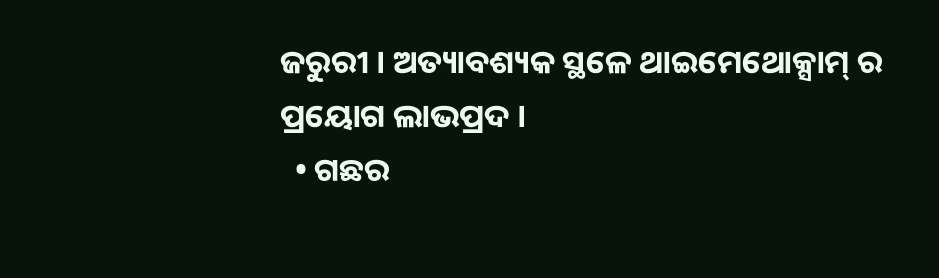ଜରୁରୀ । ଅତ୍ୟାବଶ୍ୟକ ସ୍ଥଳେ ଥାଇମେଥୋକ୍ସାମ୍ ର ପ୍ରୟୋଗ ଲାଭପ୍ରଦ ।
  • ଗଛର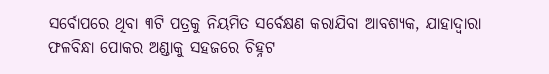ସର୍ବୋପରେ ଥିବା ୩ଟି ପତ୍ରକୁ ନିୟମିତ ସର୍ବେକ୍ଷଣ କରାଯିବା ଆବଶ୍ୟକ, ଯାହାଦ୍ଵାରା ଫଳବିନ୍ଧା ପୋକର ଅଣ୍ଡାକୁ ସହଜରେ ଚିହ୍ନଟ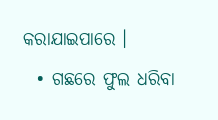କରାଯାଇପାରେ ।
  • ଗଛରେ ଫୁଲ ଧରିବା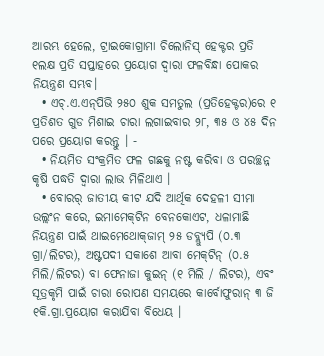ଆରମ୍ଭ ହେଲେ, ଟ୍ରାଇକୋଗ୍ରାମା ଚିଲୋନିସ୍ ହେକ୍ଟର ପ୍ରତି ୧ଲକ୍ଷ ପ୍ରତି ସପ୍ତାହରେ ପ୍ରୟୋଗ ଦ୍ଵାରା ଫଳବିନ୍ଧା ପୋକର ନିୟନ୍ତ୍ରଣ ସମ୍ଭବ।
  • ଏଚ୍.ଏ.ଏନ୍‌ପିଭି ୨୫୦ ଶୁକ ସମତୁଲ (ପ୍ରତିହେକ୍ଟର)ରେ ୧ ପ୍ରତିଶତ ଗୁଡ ମିଶାଇ ଚାରା ଲଗାଇବାର ୨୮, ୩୫ ଓ ୪୫ ଦିନ ପରେ ପ୍ରୟୋଗ କରନ୍ତୁ । -
  • ନିୟମିତ ସଂକ୍ରମିତ ଫଳ ଗଛକୁ ନଷ୍ଟ କରିବା ଓ ପରଚ୍ଛନ୍ନ କୃଷି ପଦ୍ଧତି ଦ୍ଵାରା ଲାଭ ମିଳିଥାଏ ।
  • ବୋରର୍ ଜାତୀୟ କୀଟ ଯଦି ଆର୍ଥିକ ଦେହଳୀ ସୀମା ଉଲ୍ଲଂନ କରେ, ଇମାମେକ୍‌ଟିନ ବେନକୋଏଟ, ଧଳାମାଛି ନିୟନ୍ତ୍ରଣ ପାଇଁ ଥାଇମେଥୋକ୍‌ଜାମ୍ ୨୫ ଡବ୍ଲ୍ୟୁପି (୦.୩ ଗ୍ରା/ଲିଟର), ଅଷ୍ଟପଦୀ ସକାଶେ ଆବା ମେକ୍‌ଟିନ୍ (୦.୫ ମିଲି/ଲିଟର) ବା ଫେନାଜା କୁଇନ୍ (୧ ମିଲି / ଲିଟର), ଏବଂ ସୂତ୍ରକୃମି ପାଇଁ ଚାରା ରୋପଣ ସମୟରେ କାର୍ବୋଫୁରାନ୍ ୩ ଜି ୧କି.ଗ୍ରା.ପ୍ରୟୋଗ କରାଯିବା ବିଧେୟ ।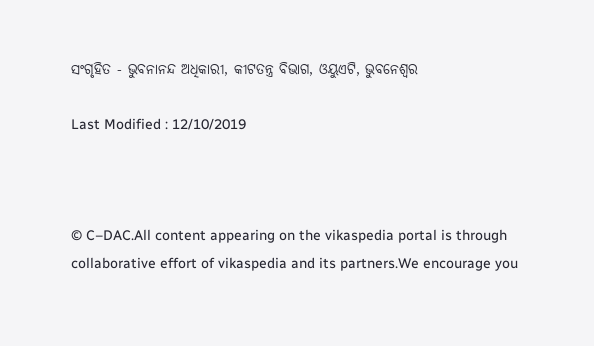ସଂଗୃହିତ - ଭୁବନାନନ୍ଦ ଅଧିକାରୀ, କୀଟତନ୍ତ୍ର ବିଭାଗ, ଓୟୁଏଟି, ଭୁବନେଶ୍ଵର

Last Modified : 12/10/2019



© C–DAC.All content appearing on the vikaspedia portal is through collaborative effort of vikaspedia and its partners.We encourage you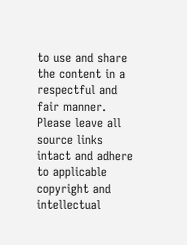to use and share the content in a respectful and fair manner. Please leave all source links intact and adhere to applicable copyright and intellectual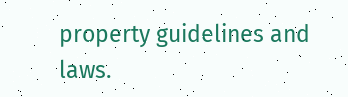property guidelines and laws.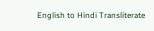English to Hindi Transliterate